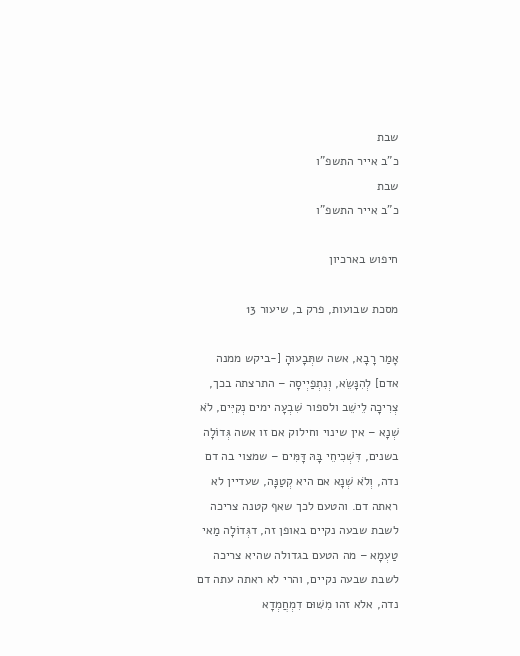שבת
כ"ב אייר התשפ"ו
שבת
כ"ב אייר התשפ"ו

חיפוש בארכיון

מסכת שבועות, פרק ב, שיעור 13

אָמַר רָבָא, אשה שתְּבָעוּהָ [-ביקש ממנה אדם] לְהִנָּשֵׂא, וְנִתְפַיְיסָה – התרצתה בכך, צְרִיכָה לֵישֵׁב ולספור שִׁבְעָה ימים נְקִיִּים, לֹא שְׁנָא – אין שינוי וחילוק אם זו אשה גְּדוֹלָה בשנים, דִּשְׁכִיחֵי בָּהּ דָּמִּים – שמצוי בה דם נדה, וְלֹא שְׁנָא אם היא קְטַנָּה, שעדיין לא ראתה דם. והטעם לכך שאף קטנה צריכה לשבת שבעה נקיים באופן זה, דגְּדוֹלָה מַאי טַעְמָא – מה הטעם בגדולה שהיא צריכה לשבת שבעה נקיים, והרי לא ראתה עתה דם נדה, אלא זהו מִשּׁוּם דִמְחֲמְדָא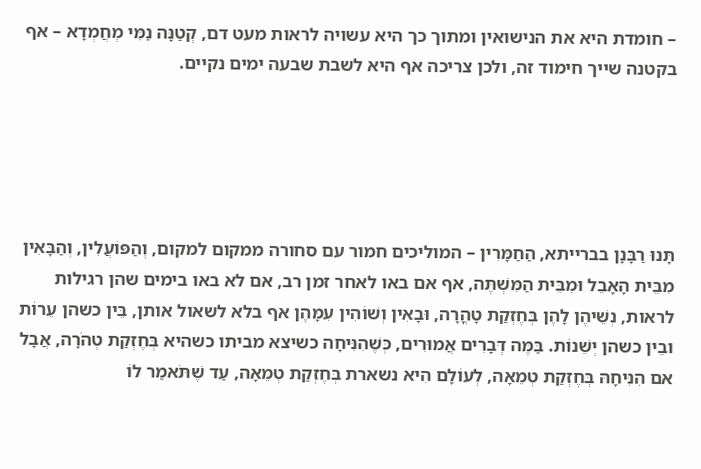– חומדת היא את הנישואין ומתוך כך היא עשויה לראות מעט דם, קְטַנָּה נַמִּי מְחֲמְדָא – אף בקטנה שייך חימוד זה, ולכן צריכה אף היא לשבת שבעה ימים נקיים.





תָּנוּ רַבָּנָן בברייתא, הַחַמָּרִין – המוליכים חמור עם סחורה ממקום למקום, וְהַפּוֹעֲלִין, וְהַבָּאִין מִבֵּית הָאָבֵל וּמִבֵּית הַמִּשְׁתֶּה, אף אם באו לאחר זמן רב, אם לא באו בימים שהן רגילות לראות, נְשֵׁיהֶן לָהֶן בְּחֶזְקַת טָהֳרָה, וּבָאִין וְשׁוֹהִין עִמָּהֶן אף בלא לשאול אותן, בֵּין כשהן עֵרוֹת ובֵין כשהן יְשֵׁנוֹת. בַּמֶּה דְּבָרִים אֲמוּרִים, כְּשֶׁהִנִּיחָה כשיצא מביתו כשהיא בְּחֶזְקַת טְהֹרָה, אֲבָל אם הִנִּיחָהּ בְּחֶזְקַת טְמֵאָה, לְעוֹלָם הִיא נשארת בְּחֶזְקַת טְמֵאָה, עַד שֶׁתֹּאמַר לוֹ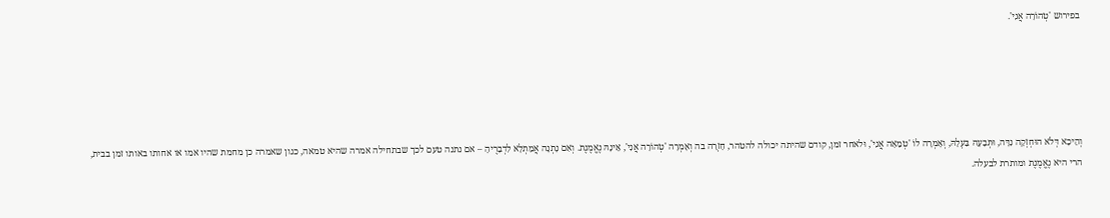בפירוש 'טְהוֹרָה אֲנִי'.





וְהֵיכָא דְּלֹא הוּחְזְקָה נִדָּה, וּתְּבָעָהּ בַּעְלָהּ, וְאָמְרָה לוֹ 'טְמֵאָה אֲנִי', וּלאחר זמן, קודם שהיתה יכולה להטהר, חָזְרָה בה וְאָמְרָה 'טְהוֹרָה אֲנִי', אֵינָהּ נֶאֱמֶנֶת. וְאִם נָתְנָה אֲמַתְלָא לִדְבָרֶיהָ – אם נתנה טעם לכך שבתחילה אמרה שהיא טמאה, כגון שאמרה כן מחמת שהיו אמו או אחותו באותו זמן בבית, הרי היא נֶאֱמֶנֶת ומותרת לבעלה.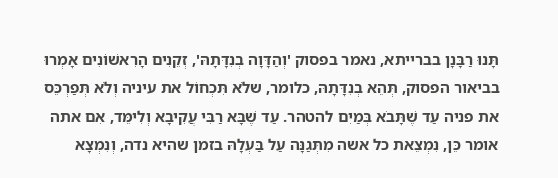תָּנוּ רַבָּנָן בברייתא, נאמר בפסוק 'וְהַדָּוָה בְנִדָּתָהּ', זְקֵנִים הָרִאשׁוֹנִים אָמְרוּ בביאור הפסוק, תְּהֵא בְנִדָּתָהּ, כלומר, שלֹא תִּכְחוֹל את עיניה וְלֹא תְּפַרְכֵּס את פניה עַד שֶׁתָּבֹא בְּמַיִם להטהר. עַד שֶׁבָּא רַבִּי עֲקִיבָא וְלִימֵּד, אִם אתה אומר כֵּן, נִמְצֵאת כל אשה מִתְּגַנָּה עַל בַּעְלָהּ בזמן שהיא נדה, וְנִמְצָא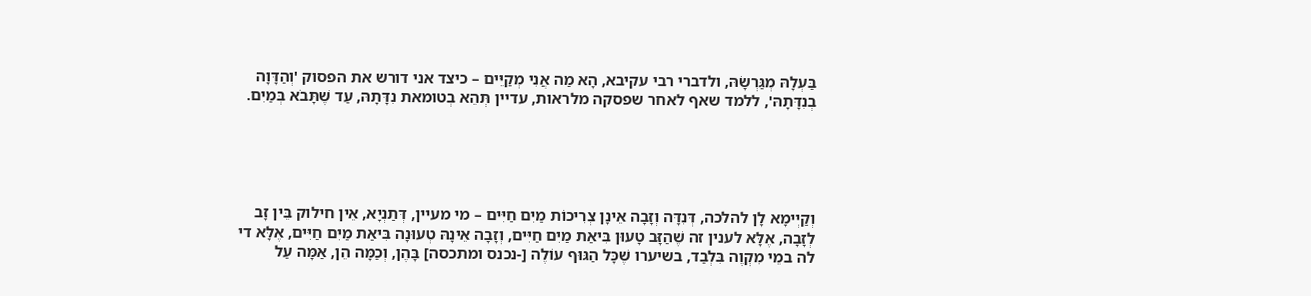בַּעְלָהּ מְגַּרְשָׂהּ, ולדברי רבי עקיבא, הָא מַה אֲנִי מְקַיֵּים – כיצד אני דורש את הפסוק 'וְהַדָּוָה בְנִדָּתָהּ', ללמד שאף לאחר שפסקה מלראות, עדיין תְּהֵא בְטומאת נִדָּתָהּ, עַד שֶׁתָּבֹא בְּמַיִם.





וְקַיְימָא לָן להלכה, דְּנִדָּה וְזָבָה אֵינָן צְרִיכוֹת מַיִם חַיִּים – מי מעיין, דְּתַנְיָא, אֵין חילוק בֵּין זָב לְזָבָה, אֶלָּא לענין זה שֶׁהַזָּב טָעוּן בִּיאַת מַיִם חַיִּים, וְזָבָה אֵינָהּ טְעוּנָה בִּיאַת מַיִם חַיִּים, אֶלָּא די לה במֵי מִקְוֶה בִּלְבַד, בשיערו שֶׁכָּל הַגּוּף עוֹלֶה [-נכנס ומתכסה] בָּהֶן, וְכַמָּה הֵן, אַמָּה עַל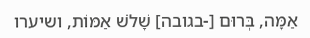אַמָּה, בְּרוּם [-בגובה] שָׁלֹשׁ אַמּוֹת, ושיערו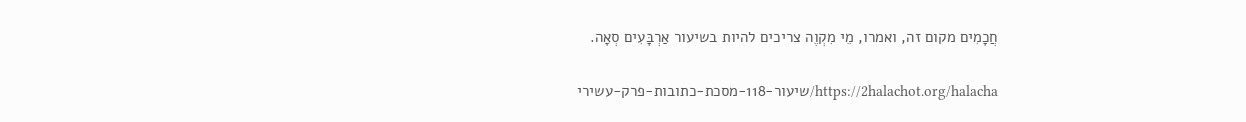חֲכָמִים מקום זה, ואמרו, מֵי מִקְוֶה צריכים להיות בשיעור אַרְבָּעִים סְאָה.

https://2halachot.org/halacha/שיעור-118-מסכת-כתובות-פרק-עשירי